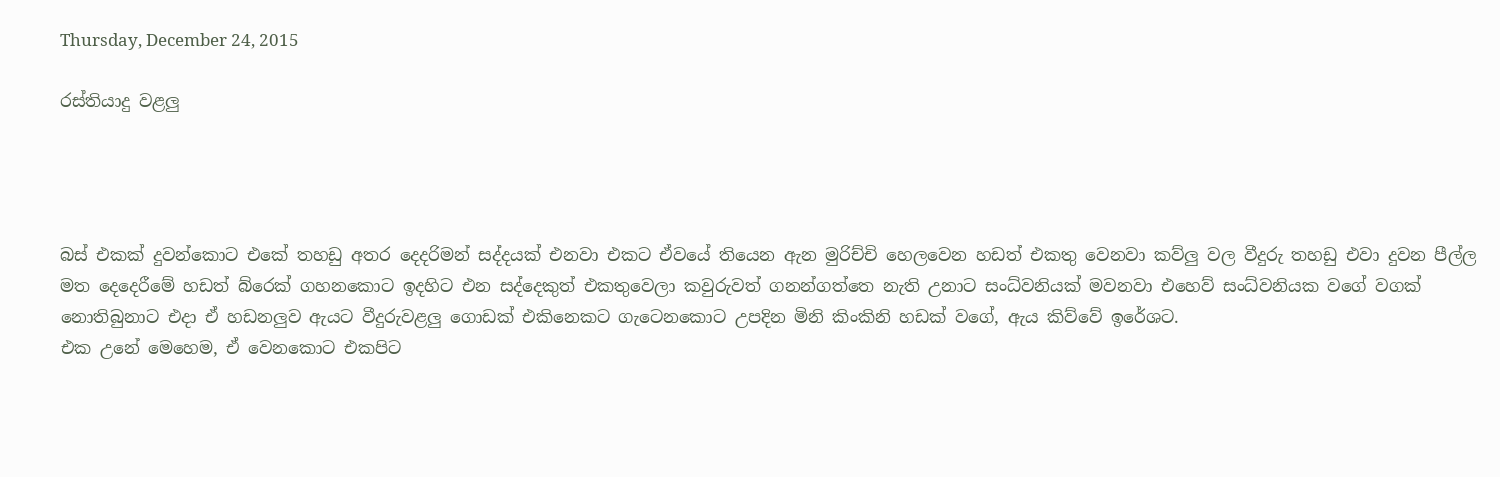Thursday, December 24, 2015

රස්තියාදු වළලු




බස් එකක් දුවන්කොට එකේ තහඩු අතර දෙදරිමන් සද්දයක් එනවා එකට ඒවයේ තියෙන ඇන මුරිච්චි හෙලවෙන හඩත් එකතු වෙනවා කව්ලු වල වීදුරු තහඩු එවා දුවන පීල්ල මත දෙදෙරීමේ හඩත් බ්රෙක් ගහනකොට ඉදහිට එන සද්දෙකුත් එකතුවෙලා කවුරුවත් ගනන්ගත්තෙ නැති උනාට සංධ්වනියක් මවනවා එහෙව් සංධ්වනියක වගේ වගක් නොතිබුනාට එදා ඒ හඩනලුව ඇයට වීදුරුවළලු ගොඩක් එකිනෙකට ගැටෙනකොට උපදින මිනි කිංකිනි හඩක් වගේ, ඇය කිව්වේ ඉරේශට.
එක උනේ මෙහෙම, ඒ වෙනකොට එකපිට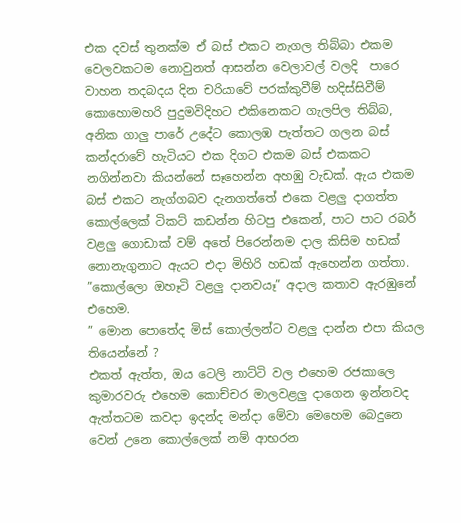එක දවස් තුනක්ම ඒ බස් එකට නැගල තිබ්බා එකම වෙලවකටම නොවුනත් ආසන්න වෙලාවල් වලදි  පාරෙ වාහන තදබදය දින චරියාවේ පරක්කුවීම් හදිස්සිවීම් කොහොමහරි පුදුමවිදිහට එකිනෙකට ගැලපිල තිබ්බ, අනික ගාලු පාරේ උදේට කොලඹ පැත්තට ගලන බස් කන්දරාවේ හැටියට එක දිගට එකම බස් එකකට නගින්නවා කියන්නේ සෑහෙන්න අහඹු වැඩක්. ඇය එකම බස් එකට නැග්ගබව දැනගත්තේ එකෙ වළලු දාගත්ත කොල්ලෙක් ටිකට් කඩන්න හිටපු එකෙන්, පාට පාට රබර් වළලු ගොඩාක් වම් අතේ පිරෙන්නම දාල කිසිම හඩක් නොනැගුනාට ඇයට එදා මිහිරි හඩක් ඇහෙන්න ගත්තා.
”කොල්ලො ඔහෑටි වළලු දානවයෑ” අදාල කතාව ඇරඹුනේ එහෙම.
” මොන පොතේද මිස් කොල්ලන්ට වළලු දාන්න එපා කියල තියෙන්නේ ?
එකත් ඇත්ත, ඔය ටෙලි නාට්ටි වල එහෙම රජකාලෙ කුමාරවරු එහෙම කොච්චර මාලවළලු දාගෙන ඉන්නවද ඇත්තටම කවදා ඉදන්ද මන්දා මේවා මෙහෙම බෙදුනෙ වෙන් උනෙ කොල්ලෙක් නම් ආභරන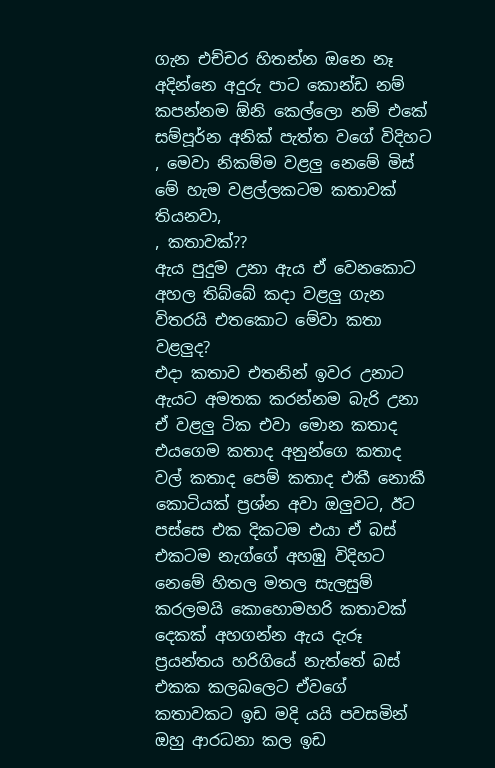ගැන එච්චර හිතන්න ඔනෙ නෑ අදින්නෙ අදුරු පාට කොන්ඩ නම් කපන්නම ඕනි කෙල්ලො නම් එකේ සම්පූර්න අනික් පැත්ත වගේ විදිහට
, මෙවා නිකම්ම වළලු නෙමේ මිස් මේ හැම වළල්ලකටම කතාවක් තියනවා,
, කතාවක්??
ඇය පුදුම උනා ඇය ඒ වෙනකොට අහල තිබ්බේ කදා වළලු ගැන විතරයි එතකොට මේවා කතා වළලුද?
එදා කතාව එතනින් ඉවර උනාට ඇයට අමතක කරන්නම බැරි උනා ඒ වළලු ටික එවා මොන කතාද එයගෙම කතාද අනුන්ගෙ කතාද වල් කතාද පෙම් කතාද එකී නොකී කොටියක් ප්‍රශ්න අවා ඔලුවට, ඊට පස්සෙ එක දිකටම එයා ඒ බස් එකටම නැග්ගේ අහඹු විදිහට නෙමේ හිතල මතල සැලසුම් කරලමයි කොහොමහරි කතාවක් දෙකක් අහගන්න ඇය දැරූ ප්‍රයන්තය හරිගියේ නැත්තේ බස් එකක කලබලෙට ඒවගේ කතාවකට ඉඩ මදි යයි පවසමින් ඔහු ආරධනා කල ඉඩ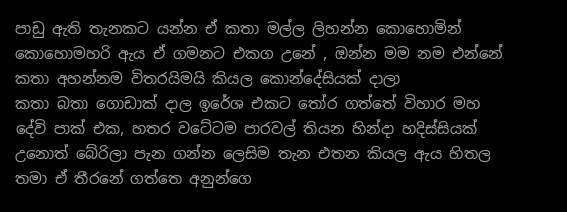පාඩු ඇති තැනකට යන්න ඒ කතා මල්ල ලිහන්න කොහොමින් කොහොමහරි ඇය ඒ ගමනට එකග උනේ , ඔන්න මම නම එන්නේ කතා අහන්නම විතරයිමයි කියල කොන්දේසියක් දාලා
කතා බතා ගොඩාක් දාල ඉරේශ එකට තෝර ගත්තේ විහාර මහ දේවි පාක් එක, හතර වටේටම පාරවල් තියන හින්දා හදිස්සියක් උනොත් බේරිලා පැන ගන්න ලෙසිම තැන එතන කියල ඇය හිතල තමා ඒ තීරනේ ගත්තෙ අනුන්ගෙ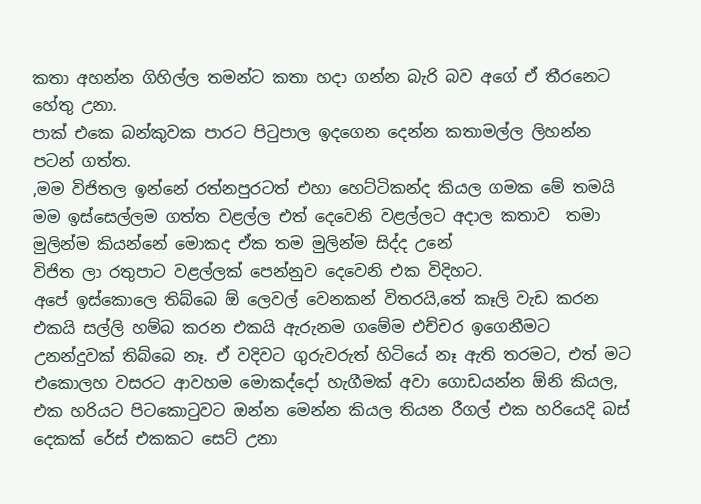කතා අහන්න ගිහිල්ල තමන්ට කතා හදා ගන්න බැරි බව අගේ ඒ තීරනෙට හේතු උනා.
පාක් එකෙ බන්කුවක පාරට පිටුපාල ඉදගෙන දෙන්න කතාමල්ල ලිහන්න පටන් ගත්ත.
,මම විජිතල ඉන්නේ රත්නපුරටත් එහා හෙට්ටිකන්ද කියල ගමක මේ තමයි මම ඉස්සෙල්ලම ගත්ත වළල්ල එත් දෙවෙනි වළල්ලට අදාල කතාව  තමා මුලින්ම කියන්නේ මොකද ඒක තම මුලින්ම සිද්ද උනේ
විජිත ලා රතුපාට වළල්ලක් පෙන්නුව දෙවෙනි එක විදිහට.
අපේ ඉස්කොලෙ තිබ්බෙ ඕ ලෙවල් වෙනකන් විතරයි,තේ කෑලි වැඩ කරන එකයි සල්ලි හම්බ කරන එකයි ඇරුනම ගමේම එච්චර ඉගෙනීමට උනන්දුවක් තිබ්බෙ නෑ. ඒ වදිවට ගුරුවරුත් හිටියේ නෑ ඇති තරමට, එත් මට එකොලහ වසරට ආවහම මොකද්දෝ හැගීමක් අවා ගොඩයන්න ඕනි කියල, එක හරියට පිටකොටුවට ඔන්න මෙන්න කියල තියන රීගල් එක හරියෙදි බස් දෙකක් රේස් එකකට සෙට් උනා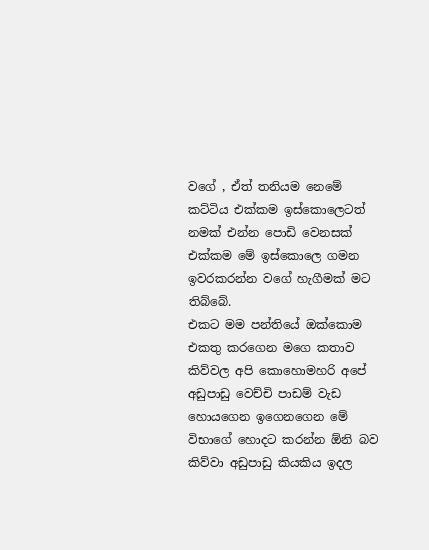වගේ , ඒත් තනියම නෙමේ කට්ටිය එක්කම ඉස්කොලෙටත් නමක් එන්න පොඩි වෙනසක් එක්කම මේ ඉස්කොලෙ ගමන ඉවරකරන්න වගේ හැගීමක් මට තිබ්බේ.
එකට මම පන්තියේ ඔක්කොම එකතු කරගෙන මගෙ කතාව කිව්වල අපි කොහොමහරි අපේ අඩුපාඩු වෙච්චි පාඩම් වැඩ හොයගෙන ඉගෙනගෙන මේ විභාගේ හොදට කරන්න ඕනි බව කිව්වා අඩුපාඩු කියකිය ඉදල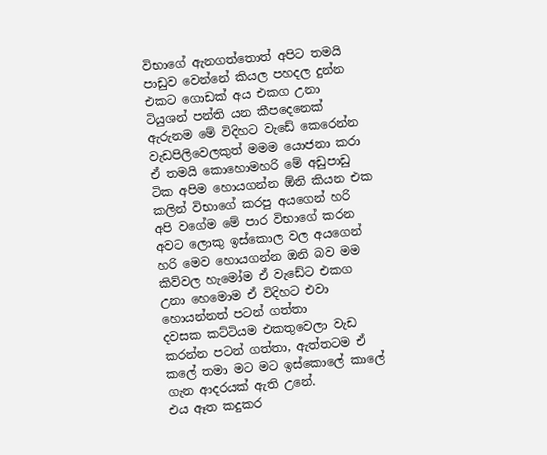විභාගේ ඇනගත්තොත් අපිට තමයි පාඩුව වෙන්නේ කියල පහදල දුන්න එකට ගොඩක් අය එකග උනා ටියුශන් පන්ති යන කීපදෙනෙක් ඇරුනම මේ විදිහට වැඩේ කෙරෙන්න වැඩපිලිවෙලකුත් මමම යොජනා කරා ඒ තමයි කොහොමහරි මේ අඩුපාඩු ටික අපිම හොයගන්න ඕනි කියන එක කලින් විභාගේ කරපු අයගෙන් හරි අපි වගේම මේ පාර විභාගේ කරන අවට ලොකු ඉස්කොල වල අයගෙන් හරි මෙව හොයගන්න ඔනි බව මම කිව්වල හැමෝම ඒ වැඩේට එකග උනා හෙමොම ඒ විදිහට එවා හොයන්නත් පටන් ගත්තා
දවසක කට්ටියම එකතුවෙලා වැඩ කරන්න පටන් ගත්තා, ඇත්තටම ඒ කලේ තමා මට මට ඉස්කොලේ කාලේ ගැන ආදරයක් ඇති උනේ.
එය ඈත කදුකර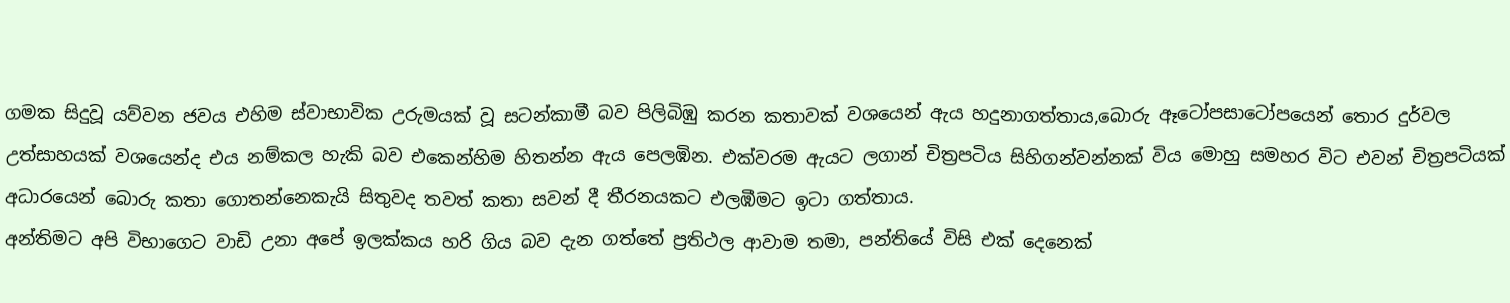ගමක සිදුවූ යව්වන ජවය එහිම ස්වාභාවික උරුමයක් වූ සටන්කාමී බව පිලිබිඹු කරන කතාවක් වශයෙන් ඇය හදුනාගත්තාය,බොරු ඈටෝපසාටෝපයෙන් තොර දුර්වල උත්සාහයක් වශයෙන්ද එය නම්කල හැකි බව එකෙන්හිම හිතන්න ඇය පෙලඹින. එක්වරම ඇයට ලගාන් චිත්‍රපටිය සිහිගන්වන්නක් විය මොහු සමහර විට එවන් චිත්‍රපටියක් අධාරයෙන් බොරු කතා ගොතන්නෙකැයි සිතුවද තවත් කතා සවන් දී තීරනයකට එලඹීමට ඉටා ගත්තාය.
අන්තිමට අපි විභාගෙට වාඩි උනා අපේ ඉලක්කය හරි ගිය බව දැන ගත්තේ ප්‍රතිථල ආවාම තමා, පන්තියේ විසි එක් දෙනෙක්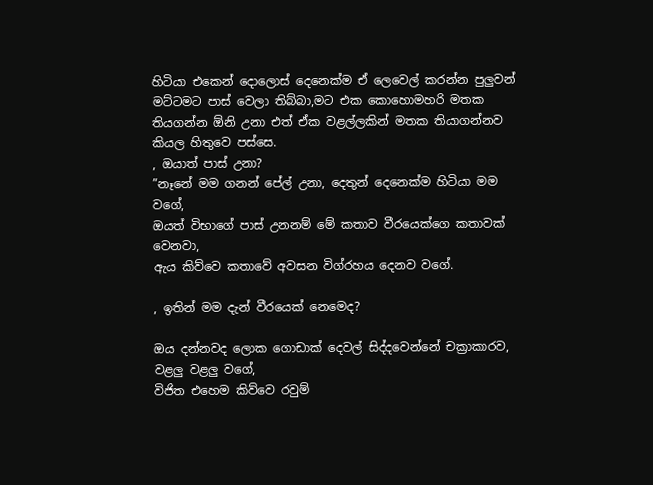හිටියා එකෙන් දොලොස් දෙනෙක්ම ඒ ලෙවෙල් කරන්න පුලුවන් මට්ටමට පාස් වෙලා තිබ්බා,මට එක කොහොමහරි මතක තියගන්න ඕනි උනා එත් ඒක වළල්ලකින් මතක තියාගන්නව කියල හිතුවෙ පස්සෙ.
, ඔයාත් පාස් උනා?
”නෑනේ මම ගනන් පේල් උනා, දෙතුන් දෙනෙක්ම හිටියා මම වගේ,
ඔයත් විභාගේ පාස් උනනම් මේ කතාව වීරයෙක්ගෙ කතාවක් වෙනවා,
ඇය කිව්වෙ කතාවේ අවසන විග්රහය දෙනව වගේ.

, ඉතින් මම දැන් වීරයෙක් නෙමෙද?

ඔය දන්නවද ලොක ගොඩාක් දෙවල් සිද්දවෙන්නේ චක්‍රාකාරව, වළලු වළලු වගේ,
විජිත එහෙම කිව්වෙ රවුම්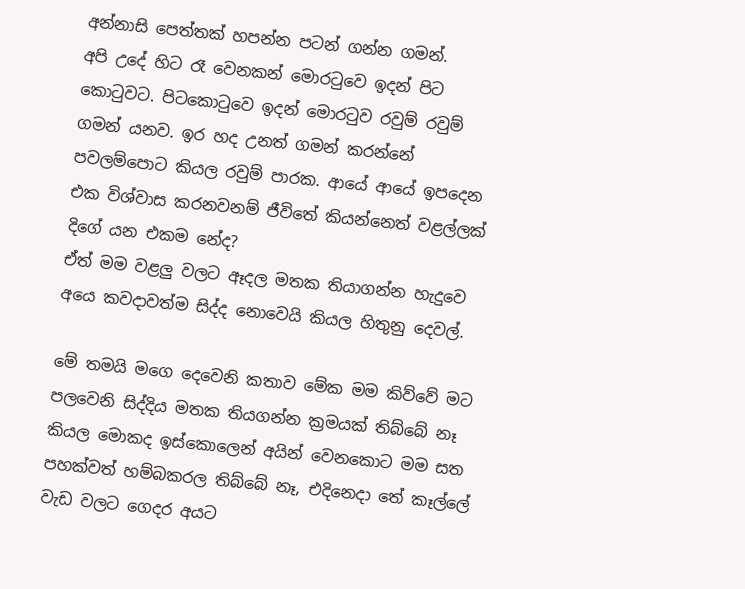අන්නාසි පෙත්තක් හපන්න පටන් ගන්න ගමන්.
අපි උදේ හිට රෑ වෙනකන් මොරටුවෙ ඉදන් පිට කොටුවට. පිටකොටුවෙ ඉදන් මොරටුව රවුම් රවුම් ගමන් යනව. ඉර හද උනත් ගමන් කරන්නේ පවලම්පොට කියල රවුම් පාරක. ආයේ ආයේ ඉපදෙන එක විශ්වාස කරනවනම් ජීවිතේ කියන්නෙත් වළල්ලක් දිගේ යන එකම නේද?
ඒත් මම වළලු වලට ඈදල මතක තියාගන්න හැදුවෙ අයෙ කවදාවත්ම සිද්ද නොවෙයි කියල හිතුනු දෙවල්.

මේ තමයි මගෙ දෙවෙනි කතාව මේක මම කිව්වේ මට පලවෙනි සිද්දිය මතක තියගන්න ක්‍රමයක් තිබ්බේ නෑ කියල මොකද ඉස්කොලෙන් අයින් වෙනකොට මම සත පහක්වත් හම්බකරල තිබ්බේ නෑ, එදිනෙදා තේ කෑල්ලේ වැඩ වලට ගෙදර අයට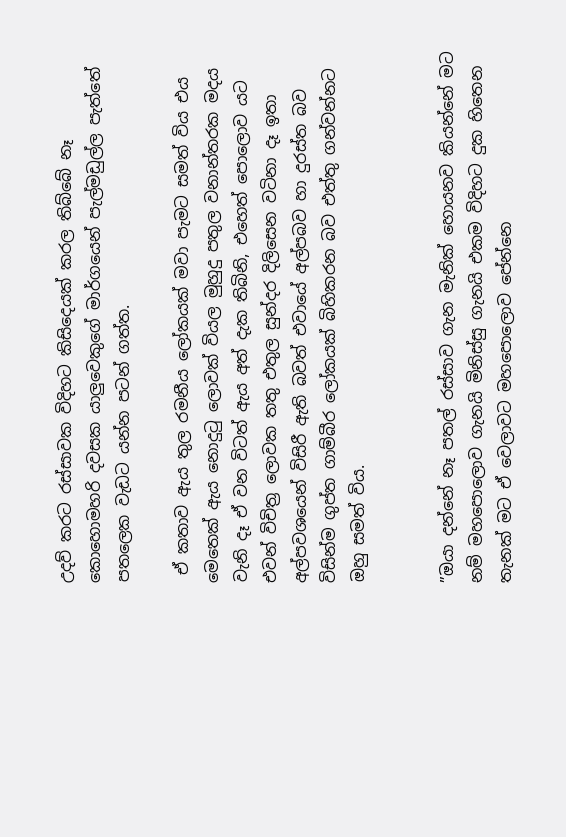උදව් කරට රස්සාවක විදිහට කිසිදෙයක් කරල තිබ්බේ නෑ කොහොමහරි දවසක යාලුවෙකුගේ මාර්ගයෙන් පැල්මඩුල්ල පැත්තේ පතලෙක වැඩට යන්න පටන් ගත්ත.

 ඒ කතාව ඇය තුල රමනීය ලෝකයක් මවා පැමට සමත් විය එය මෙතෙක් ඇය නොදුටු ලොවක් වියල මුහුදු පතුල වනාන්තරක මදය වැනි දෑ ඒ වන විටත් ඇය අත් දැක තිබිනි, එහෙත් පොලොව යට එවන් විචිත්‍ර ලොවක තතු එතුල සුන්දර දිලිසෙන වටිනා දෑ ඉතා අල්පවශයෙන් විසිරී ඇති බවත් එවායේ අල්පබව හා දුරස්ත බව විසින්ම ගුප්ත ගාම්බීර ලෝකයක් බිහිකරන බව එත්තු ගන්වන්නට ඔහු සමත් විය.


”ඔයා දන්නේ නෑ පතල් රස්සාව ගැන මැනික් හොයනව කියන්නේ මට නම් මහපොලොව ගැනයි මිනිස්සු ගැනයි එකම විදිහට දුක හිතෙන තැනක් මට ඒ වෙලාවට මහපොලොව පේන්නෙ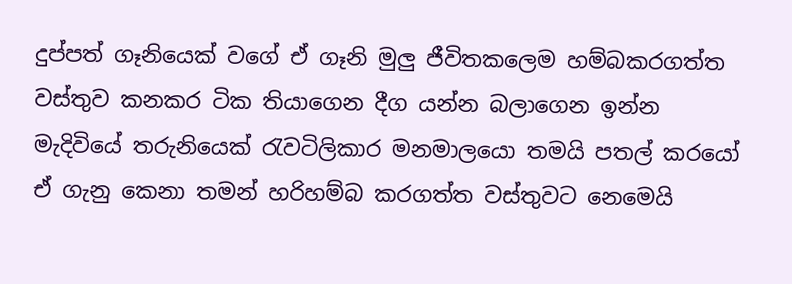දුප්පත් ගෑනියෙක් වගේ ඒ ගෑනි මුලු ජීවිතකලෙම හම්බකරගත්ත වස්තුව කනකර ටික තියාගෙන දීග යන්න බලාගෙන ඉන්න මැදිවියේ තරුනියෙක් රැවටිලිකාර මනමාලයො තමයි පතල් කරයෝ ඒ ගැනු කෙනා තමන් හරිහම්බ කරගත්ත වස්තුවට නෙමෙයි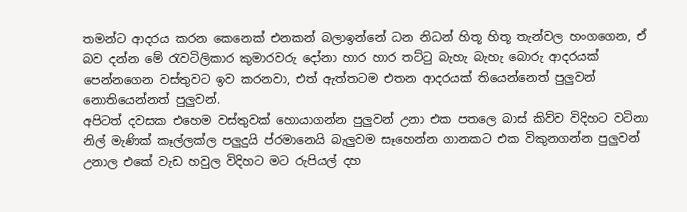තමන්ට ආදරය කරන කෙනෙක් එනකන් බලාඉන්නේ ධන නිධන් හිතූ හිතූ තැන්වල හංගගෙන, ඒ බව දන්න මේ රැවටිලිකාර කුමාරවරු දෝනා හාර හාර තට්ටු බැහැ බැහැ බොරු ආදරයක් පෙන්නගෙන වස්තුවට ඉව කරනවා, එත් ඇත්තටම එතන ආදරයක් තියෙන්නෙත් පුලුවන් නොතියෙන්නත් පුලුවන්.
අපිටත් දවසක එහෙම වස්තුවක් හොයාගන්න පුලුවන් උනා එක පතලෙ බාස් කිව්ව විදිහට වටිනා නිල් මැණික් කෑල්ලක්ල පලුදුයි ප්රමානෙයි බැලුවම සෑහෙන්න ගානකට එක විකුනගන්න පුලුවන් උනාල එකේ වැඩ හවුල විදිහට මට රුපියල් දහ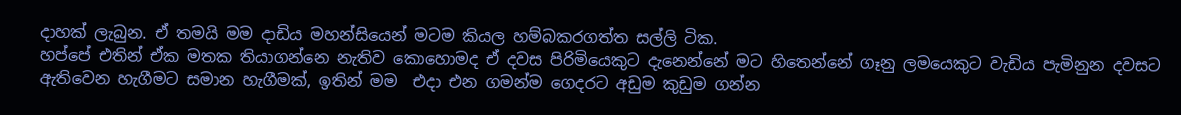දාහක් ලැබුන. ඒ තමයි මම දාඩිය මහන්සියෙන් මටම කියල හම්බකරගත්ත සල්ලි ටික.
හප්පේ එතින් ඒක මතක තියාගන්නෙ නැතිව කොහොමද ඒ දවස පිරිමියෙකුට දැනෙන්නේ මට හිතෙන්නේ ගෑනු ලමයෙකුට වැඩිය පැමිනුන දවසට ඇතිවෙන හැගීමට සමාන හැගීමක්, ඉතින් මම  එදා එන ගමන්ම ගෙදරට අඩුම කුඩුම ගන්න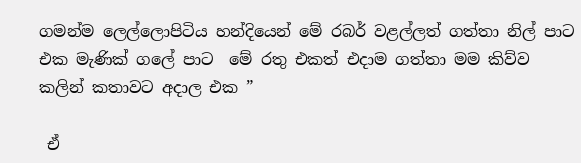ගමන්ම ලෙල්ලොපිටිය හන්දියෙන් මේ රබර් වළල්ලත් ගත්තා නිල් පාට එක මැණික් ගලේ පාට  මේ රතු එකත් එදාම ගත්තා මම කිව්ව කලින් කතාවට අදාල එක ”

 ඒ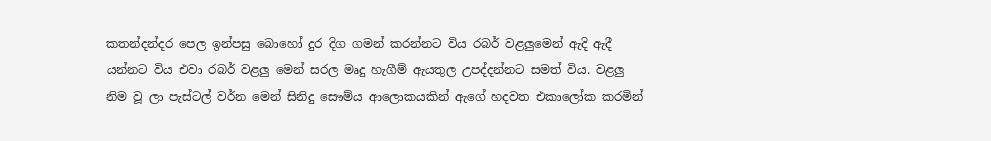කතන්දන්දර පෙල ඉන්පසු බොහෝ දුර දිග ගමන් කරන්නට විය රබර් වළලුමෙන් ඇදි ඇදී යන්නට විය එවා රබර් වළලු මෙන් සරල මෘදු හැගීම් ඇයතුල උපද්දන්නට සමත් විය. වළලු නිම වූ ලා පැස්ටල් වර්න මෙන් සිනිදු සෞම්ය ආලොකයකින් ඇගේ හදවත එකාලෝක කරමින්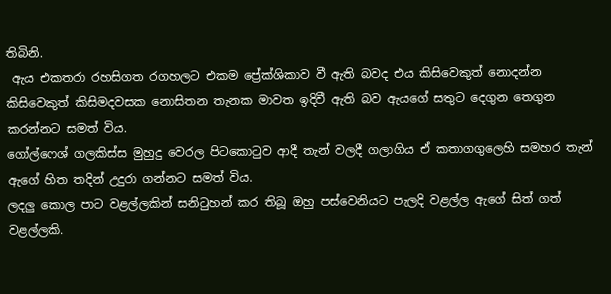තිබිනි.
 ඇය එකතරා රහසිගත රගහලට එකම ප්‍රේක්ශිකාව වී ඇති බවද එය කිසිවෙකුත් නොදන්න කිසිවෙකුත් කිසිමදවසක නොසිතන තැනක මාවත ඉදිවී ඇති බව ඇයගේ සතුට දෙගුන තෙගුන කරන්නට සමත් විය.
ගෝල්ෆෙශ් ගලකිස්ස මුහුදු වෙරල පිටකොටුව ආදී තැන් වලදී ගලාගිය ඒ කතාගගුලෙහි සමහර තැන් ඇගේ හිත තදින් උදුරා ගන්නට සමත් විය.
ලදලු කොල පාට වළල්ලකින් සනිටුහන් කර තිබූ ඔහු පස්වෙනියට පැලදි වළල්ල ඇගේ සිත් ගත් වළල්ලකි.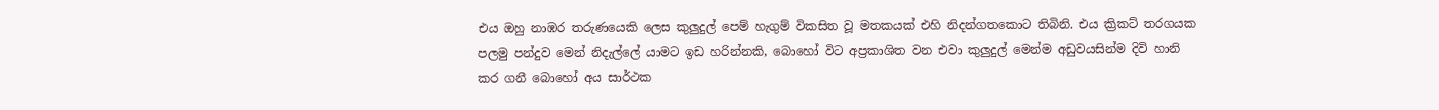එය ඔහු නාඹර තරුණයෙකි ලෙස කුලුදුල් පෙම් හැගුම් විකසිත වූ මතකයක් එහි නිදන්ගතකොට තිබිනි. එය ක්‍රිකට් තරගයක පලමු පන්දුව මෙන් නිදැල්ලේ යාමට ඉඩ හරින්නකි, බොහෝ විට අප්‍රකාශිත වන එවා කුලුදුල් මෙන්ම අඩුවයසින්ම දිවි හානි කර ගනී බොහෝ අය සාර්ථක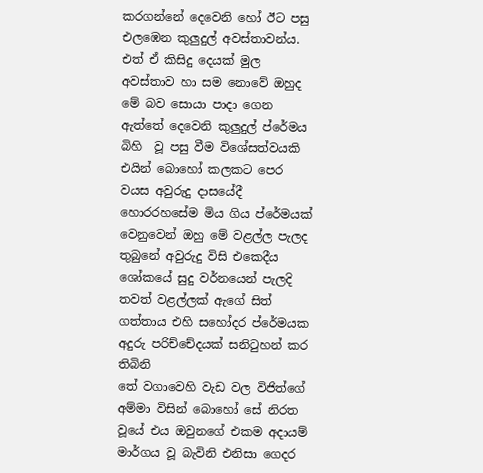කරගන්නේ දෙවෙනි හෝ ඊට පසු එලඹෙන කුලුදුල් අවස්තාවන්ය. එත් ඒ කිසිදු දෙයක් මුල අවස්තාව හා සම නොවේ ඔහුද මේ බව සොයා පාදා ගෙන ඇත්තේ දෙවෙනි කුලුදුල් ප්රේමය බිහි  වූ පසු වීම විශේසත්වයකි එයින් බොහෝ කලකට පෙර වයස අවුරුදු දාසයේදී හොරරහසේම මිය ගිය ප්රේමයක් වෙනුවෙන් ඔහු මේ වළල්ල පැලද තුබුනේ අවුරුදු විසි එකෙදීය
ශෝකයේ සුදු වර්නයෙන් පැලදි තවත් වළල්ලක් ඇගේ සිත් ගත්තාය එහි සහෝදර ප්රේමයක අදුරු පරිච්චේදයක් සනිටුහන් කර තිබිනි
තේ වගාවෙහි වැඩ වල විජිත්ගේ අම්මා විසින් බොහෝ සේ නිරත වූයේ එය ඔවුනගේ එකම අදායම් මාර්ගය වූ බැවිනි එනිසා ගෙදර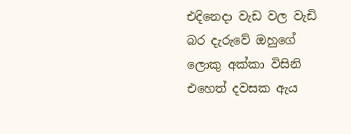එදිනෙදා වැඩ වල වැඩි බර දැරුවේ ඔහුගේ ලොකු අක්කා විසිනි එහෙත් දවසක ඇය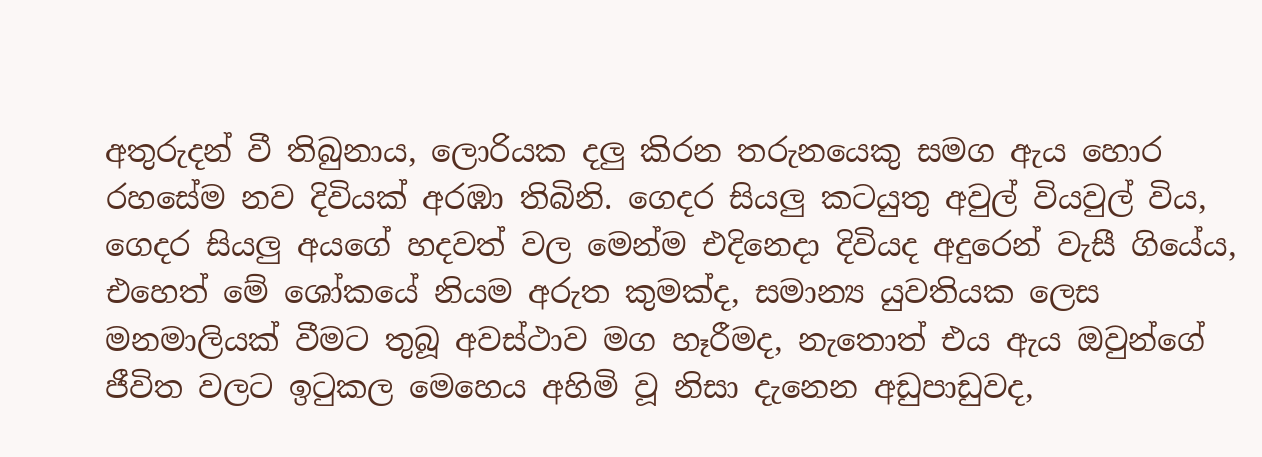අතුරුදන් වී තිබුනාය, ලොරියක දලු කිරන තරුනයෙකු සමග ඇය හොර  රහසේම නව දිවියක් අරඹා තිබිනි. ගෙදර සියලු කටයුතු අවුල් වියවුල් විය, ගෙදර සියලු අයගේ හදවත් වල මෙන්ම එදිනෙදා දිවියද අදුරෙන් වැසී ගියේය, එහෙත් මේ ශෝකයේ නියම අරුත කුමක්ද, සමාන්‍ය යුවතියක ලෙස මනමාලියක් වීමට තුබූ අවස්ථාව මග හෑරීමද, නැතොත් එය ඇය ඔවුන්ගේ ජීවිත වලට ඉටුකල මෙහෙය අහිමි වූ නිසා දැනෙන අඩුපාඩුවද,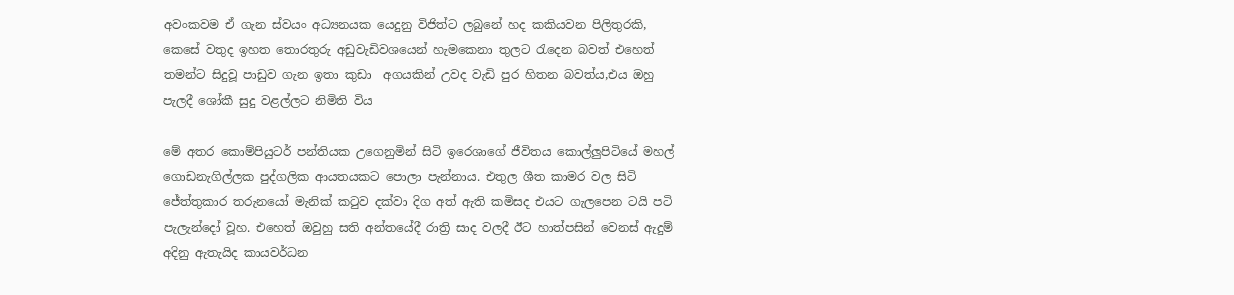අවංකවම ඒ ගැන ස්වයං අධ්‍යනයක යෙදුනු විජිත්ට ලබුනේ හද කකියවන පිලිතුරකි, කෙසේ වතුද ඉහත තොරතුරු අඩුවැඩිවශයෙන් හැමකෙනා තුලට රැදෙන බවත් එහෙත් තමන්ට සිදුවූ පාඩුව ගැන ඉතා කුඩා  අගයකින් උවද වැඩි පුර හිතන බවත්ය,එය ඔහු පැලදී ශෝකී සුදු වළල්ලට නිමිති විය

මේ අතර කොම්පියුටර් පන්තියක උගෙනුමින් සිටි ඉරෙශාගේ ජීවිතය කොල්ලුපිටියේ මහල් ගොඩනැගිල්ලක පුද්ගලික ආයතයකට පොලා පැන්නාය. එතුල ශීත කාමර වල සිටි ජේත්තුකාර තරුනයෝ මැනික් කටුව දක්වා දිග අත් ඇති කමිසද එයට ගැලපෙන ටයි පටි පැලැන්දෝ වූහ. එහෙත් ඔවුහු සති අන්තයේදී රාත්‍රි සාද වලදී ඊට හාත්පසින් වෙනස් ඇදුම් අදිනු ඇතැයිද කායවර්ධන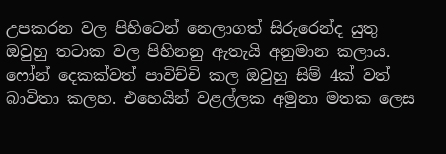උපකරන වල පිහිටෙන් නෙලාගත් සිරුරෙන්ද යුතු ඔවුහු තටාක වල පිහිනනු ඇතැයි අනුමාන කලාය. ෆෝන් දෙකක්වත් පාවිච්චි කල ඔවුහු සිම් 4ක් වත් බාවිතා කලහ. එහෙයින් වළල්ලක අමුනා මතක ලෙස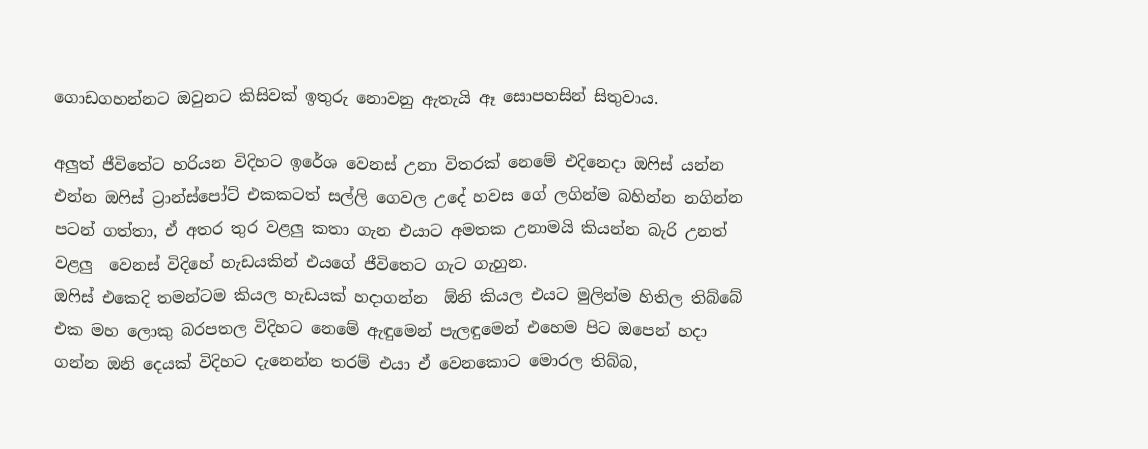ගොඩගහන්නට ඔවුනට කිසිවක් ඉතුරු නොවනු ඇතැයි ඈ සොපහසින් සිතුවාය.

අලුත් ජීවිතේට හරියන විදිහට ඉරේශ වෙනස් උනා විතරක් නෙමේ එදිනෙදා ඔෆිස් යන්න එන්න ඔෆිස් ට්‍රාන්ස්පෝට් එකකටත් සල්ලි ගෙවල උදේ හවස ගේ ලගින්ම බහින්න නගින්න පටන් ගත්තා, ඒ අතර තුර වළලු කතා ගැන එයාට අමතක උනාමයි කියන්න බැරි උනත්  වළලු  වෙනස් විදිහේ හැඩයකින් එයගේ ජීවිතෙට ගැට ගැහුන.
ඔෆිස් එකෙදි තමන්ටම කියල හැඩයක් හදාගන්න  ඕනි කියල එයට මුලින්ම හිතිල තිබ්බේ එක මහ ලොකු බරපතල විදිහට නෙමේ ඇඳුමෙන් පැලඳුමෙන් එහෙම පිට ඔපෙන් හදා ගන්න ඔනි දෙයක් විදිහට දැනෙන්න තරම් එයා ඒ වෙනකොට මොරල තිබ්බ,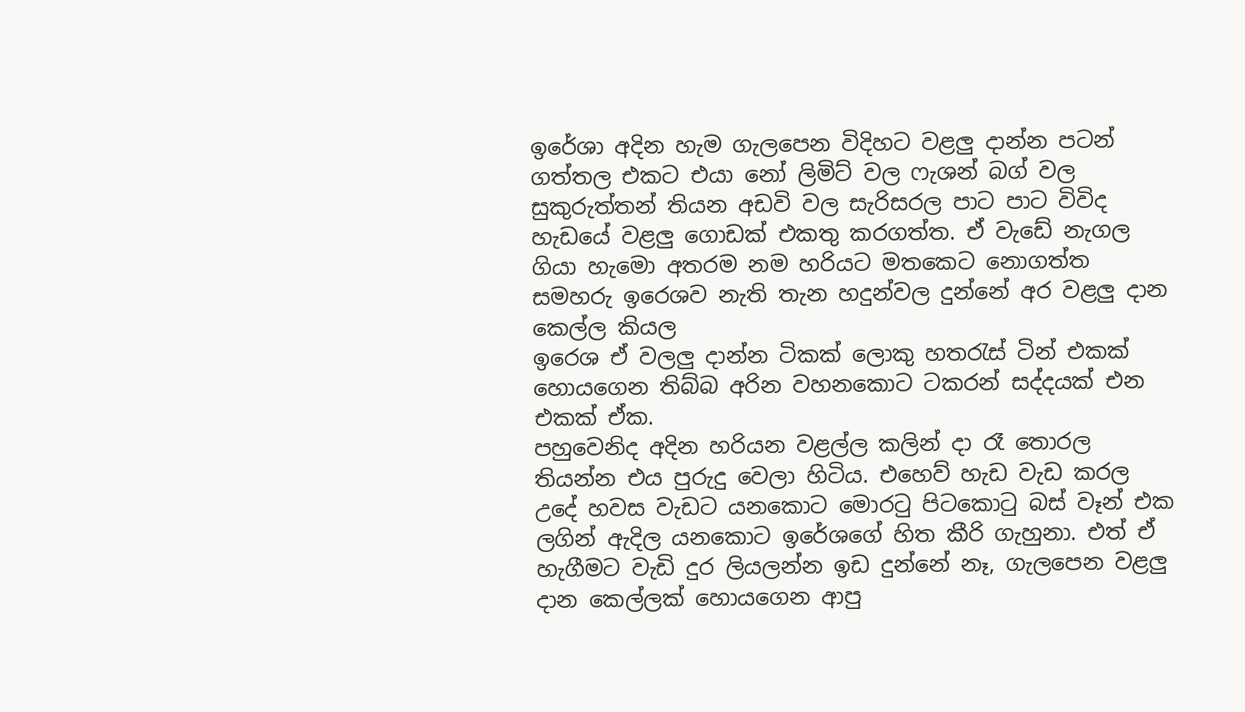ඉරේශා අදින හැම ගැලපෙන විදිහට වළලු දාන්න පටන් ගත්තල එකට එයා නෝ ලිමිට් වල ෆැශන් බග් වල සුකුරුත්තන් තියන අඩවි වල සැරිසරල පාට පාට විවිද හැඩයේ වළලු ගොඩක් එකතු කරගත්ත. ඒ වැඩේ නැගල ගියා හැමො අතරම නම හරියට මතකෙට නොගත්ත සමහරු ඉරෙශව නැති තැන හදුන්වල දුන්නේ අර වළලු දාන කෙල්ල කියල
ඉරෙශ ඒ වලලු දාන්න ටිකක් ලොකු හතරැස් ටින් එකක් හොයගෙන තිබ්බ අරින වහනකොට ටකරන් සද්දයක් එන එකක් ඒක.
පහුවෙනිද අදින හරියන වළල්ල කලින් දා රෑ තොරල තියන්න එය පුරුදු වෙලා හිටිය. එහෙව් හැඩ වැඩ කරල උදේ හවස වැඩට යනකොට මොරටු පිටකොටු බස් වෑන් එක ලගින් ඇදිල යනකොට ඉරේශගේ හිත කීරි ගැහුනා. එත් ඒ හැගීමට වැඩි දුර ලියලන්න ඉඩ දුන්නේ නෑ, ගැලපෙන වළලු දාන කෙල්ලක් හොයගෙන ආපු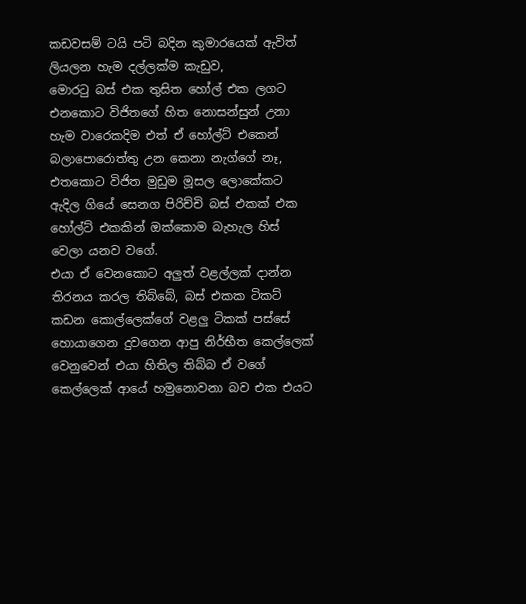කඩවසම් ටයි පටි බදින කුමාරයෙක් ඇවිත් ලියලන හැම දල්ලක්ම කැඩුව,
මොරටු බස් එක තුසිත හෝල් එක ලගට එනකොට විජිතගේ හිත නොසන්සුන් උනා හැම වාරෙකදිම එත් ඒ හෝල්ට් එකෙන් බලාපොරොත්තු උන කෙනා නැග්ගේ නෑ, එතකොට විජිත මුඩුම මූසල ලොකේකට ඇදිල ගියේ සෙනග පිරිච්චි බස් එකක් එක හෝල්ට් එකකින් ඔක්කොම බැහැල හිස් වෙලා යනව වගේ.
එයා ඒ වෙනකොට අලුත් වළල්ලක් දාන්න තිරනය කරල තිබ්බේ, බස් එකක ටිකට් කඩන කොල්ලෙක්ගේ වළලු ටිකක් පස්සේ හොයාගෙන දුවගෙන ආපු නිර්භීත කෙල්ලෙක් වෙනුවෙන් එයා හිතිල තිබ්බ ඒ වගේ කෙල්ලෙක් ආයේ හමුනොවනා බව එක එයට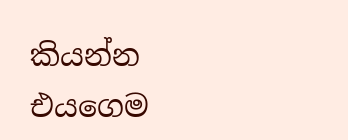කියන්න එයගෙම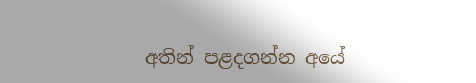අතින් පළදගන්න අයේ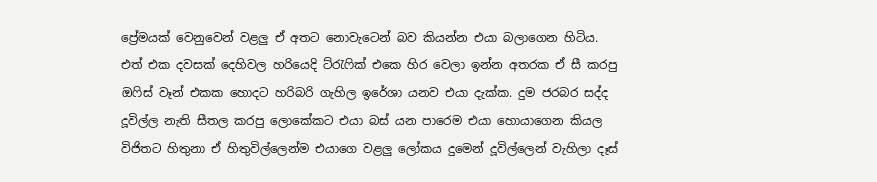ප්‍රේමයක් වෙනුවෙන් වළලු ඒ අතට නොවැටෙන් බව කියන්න එයා බලාගෙන හිටිය.
එත් එක දවසක් දෙහිවල හරියෙදි ට්රැෆික් එකෙ හිර වෙලා ඉන්න අතරක ඒ සී කරපු ඔෆිස් වෑන් එකක හොදට හරිබරි ගැහිල ඉරේශා යනව එයා දැක්ක. දුම ජරබර සද්ද දූවිල්ල නැති සීතල කරපු ලොකේකට එයා බස් යන පාරෙම එයා හොයාගෙන කියල විජිතට හිතුනා ඒ හිතුවිල්ලෙන්ම එයාගෙ වළලු ලෝකය දුමෙන් දූවිල්ලෙන් වැහිලා දෑස්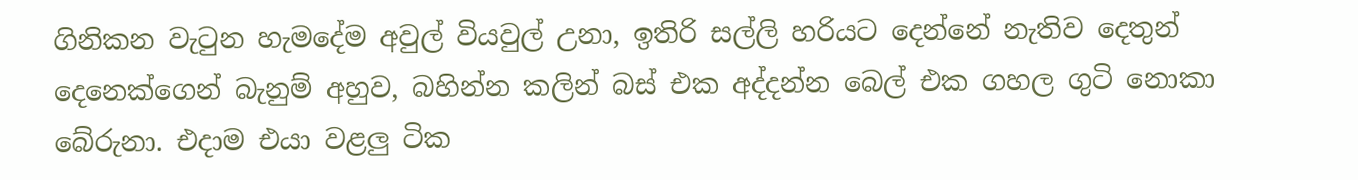ගිනිකන වැටුන හැමදේම අවුල් වියවුල් උනා, ඉතිරි සල්ලි හරියට දෙන්නේ නැතිව දෙතුන් දෙනෙක්ගෙන් බැනුම් අහුව, බහින්න කලින් බස් එක අද්දන්න බෙල් එක ගහල ගුටි නොකා බේරුනා. එදාම එයා වළලු ටික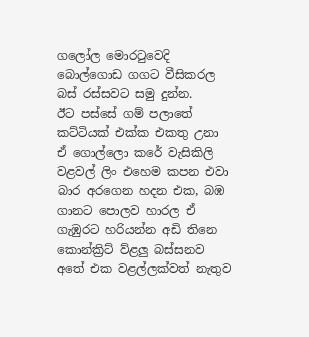ගලෝල මොරටුවෙදි බොල්ගොඩ ගගට වීසිකරල බස් රස්සවට සමු දුන්න.
ඊට පස්සේ ගම් පලාතේ කට්ටියක් එක්ක එකතු උනා ඒ ගොල්ලො කරේ වැසිකිලි වළවල් ලිං එහෙම කපන එවා බාර අරගෙන හදන එක, බඹ ගානට පොලව හාරල ඒ ගැඹුරට හරියන්න අඩි තිනෙ කොන්ක්‍රිට් ව්ළලු බස්සනව අතේ එක වළල්ලක්වත් නැතුව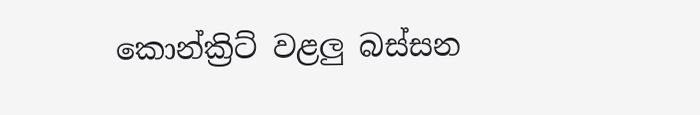කොන්ක්‍රිට් වළලු බස්සන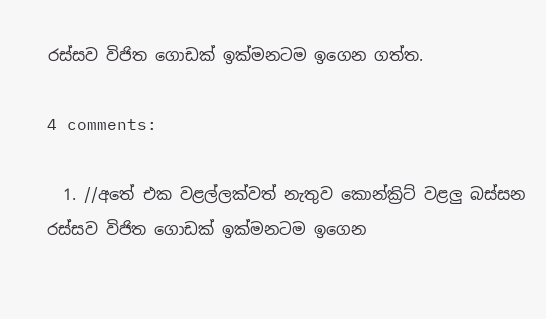රස්සව විජිත ගොඩක් ඉක්මනටම ඉගෙන ගත්ත.

4 comments:

  1. //අතේ එක වළල්ලක්වත් නැතුව කොන්ක්‍රිට් වළලු බස්සන රස්සව විජිත ගොඩක් ඉක්මනටම ඉගෙන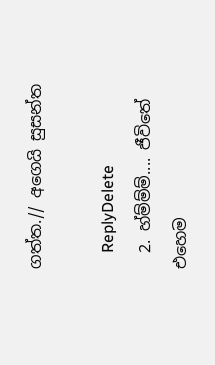ගත්ත.// අගෙයි සුසන්ත

    ReplyDelete
  2. හ්ම්ම්ම්.... ජීවිතේ එහෙම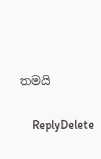තමයි

    ReplyDelete